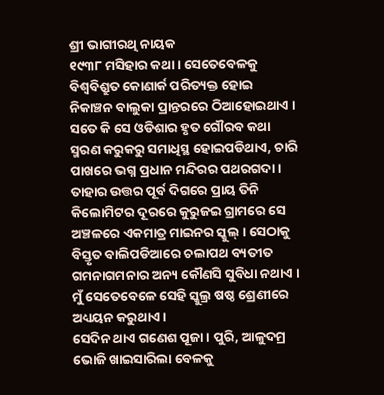ଶ୍ରୀ ଭାଗୀରଥି ନାୟକ
୧୯୩୮ ମସିହାର କଥା । ସେତେବେଳକୁ ବିଶ୍ୱବିଶ୍ରୁତ କୋଣାର୍କ ପରିତ୍ୟକ୍ତ ହୋଇ ନିକାଞ୍ଚନ ବାଲୁକା ପ୍ରାନ୍ତରରେ ଠିଆହୋଇଥାଏ । ସତେ କି ସେ ଓଡିଶାର ହୃତ ଗୌରବ କଥା ସ୍ମରଣ କରୁକରୁ ସମାଧିସ୍ଥ ହୋଇପଡିଥାଏ, ଚାରି ପାଖରେ ଭଗ୍ନ ପ୍ରଧାନ ମନ୍ଦିରର ପଥରଗଦା । ତାହାର ଉତ୍ତର ପୂର୍ବ ଦିଗରେ ପ୍ରାୟ ତିନି କିଲୋମିଟର ଦୂରରେ କୁରୁଜଇ ଗ୍ରାମରେ ସେ ଅଞ୍ଚଳରେ ଏକମାତ୍ର ମାଇନର ସ୍କୁଲ୍ । ସେଠାକୁ ବିସ୍ତୃତ ବାଲିପଡିଆରେ ଚଲାପଥ ବ୍ୟତୀତ ଗମନାଗମନାର ଅନ୍ୟ କୌଣସି ସୁବିଧା ନଥାଏ । ମୁଁ ସେତେବେଳେ ସେହି ସ୍କୁଲ୍ର ଷଷ୍ଠ ଶ୍ରେଣୀରେ ଅଧ୍ୟୟନ କରୁଥାଏ ।
ସେଦିନ ଥାଏ ଗଣେଶ ପୂଜା । ପୁରି, ଆଳୁଦମ୍ର ଭୋଜି ଖାଇସାରିଲା ବେଳକୁ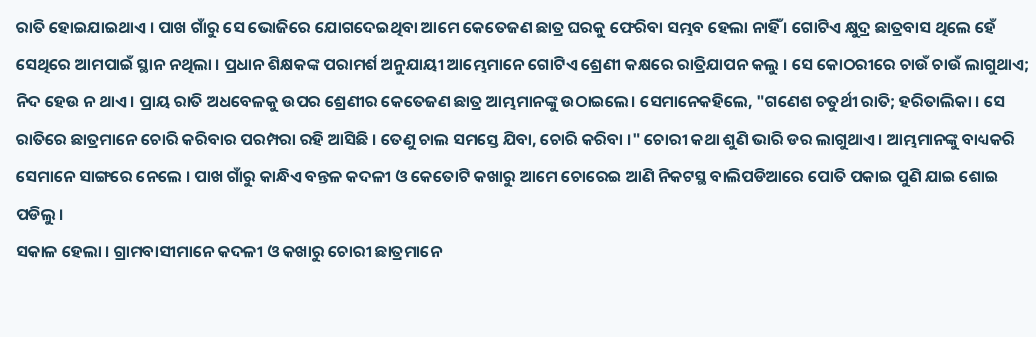ରାତି ହୋଇଯାଇଥାଏ । ପାଖ ଗାଁରୁ ସେ ଭୋଜିରେ ଯୋଗଦେଇଥିବା ଆମେ କେତେଜଣ ଛାତ୍ର ଘରକୁ ଫେରିବା ସମ୍ଭବ ହେଲା ନାହିଁ । ଗୋଟିଏ କ୍ଷୁଦ୍ର ଛାତ୍ରବାସ ଥିଲେ ହେଁ ସେଥିରେ ଆମପାଇଁ ସ୍ଥାନ ନଥିଲା । ପ୍ରଧାନ ଶିକ୍ଷକଙ୍କ ପରାମର୍ଶ ଅନୁଯାୟୀ ଆମ୍ଭେମାନେ ଗୋଟିଏ ଶ୍ରେଣୀ କକ୍ଷରେ ରାତ୍ରିଯାପନ କଲୁ । ସେ କୋଠରୀରେ ଚାଉଁ ଚାଉଁ ଲାଗୁଥାଏ; ନିଦ ହେଉ ନ ଥାଏ । ପ୍ରାୟ ରାତି ଅଧବେଳକୁ ଉପର ଶ୍ରେଣୀର କେତେଜଣ ଛାତ୍ର ଆମ୍ଭମାନଙ୍କୁ ଉଠାଇଲେ। ସେମାନେକହିଲେ, "ଗଣେଶ ଚତୁର୍ଥୀ ରାତି; ହରିତାଲିକା । ସେ ରାତିରେ ଛାତ୍ରମାନେ ଚୋରି କରିବାର ପରମ୍ପରା ରହି ଆସିଛି । ତେଣୁ ଚାଲ ସମସ୍ତେ ଯିବା, ଚୋରି କରିବା ।" ଚୋରୀ କଥା ଶୁଣି ଭାରି ଡର ଲାଗୁଥାଏ । ଆମ୍ଭମାନଙ୍କୁ ବାଧ୍ୟକରି ସେମାନେ ସାଙ୍ଗରେ ନେଲେ । ପାଖ ଗାଁରୁ କାନ୍ଧିଏ ବନ୍ତଳ କଦଳୀ ଓ କେତୋଟି କଖାରୁ ଆମେ ଚୋରେଇ ଆଣି ନିକଟସ୍ଥ ବାଲିପଡିଆରେ ପୋତି ପକାଇ ପୁଣି ଯାଇ ଶୋଇ ପଡିଲୁ ।
ସକାଳ ହେଲା । ଗ୍ରାମବାସୀମାନେ କଦଳୀ ଓ କଖାରୁ ଚୋରୀ ଛାତ୍ରମାନେ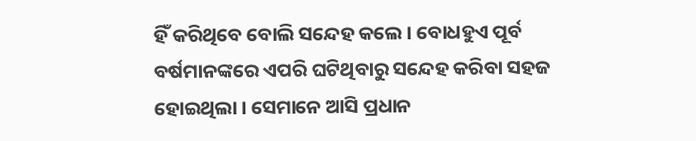ହିଁ କରିଥିବେ ବୋଲି ସନ୍ଦେହ କଲେ । ବୋଧହୁଏ ପୂର୍ବ ବର୍ଷମାନଙ୍କରେ ଏପରି ଘଟିଥିବାରୁ ସନ୍ଦେହ କରିବା ସହଜ ହୋଇଥିଲା । ସେମାନେ ଆସି ପ୍ରଧାନ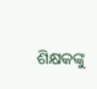ଶିକ୍ଷକଙ୍କୁ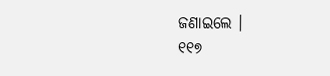ଜଣାଇଲେ ।
୧୧୭